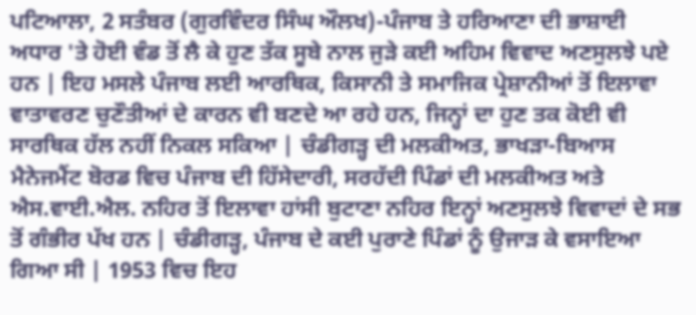ਪਟਿਆਲਾ, 2 ਸਤੰਬਰ (ਗੁਰਵਿੰਦਰ ਸਿੰਘ ਔਲਖ)-ਪੰਜਾਬ ਤੇ ਹਰਿਆਣਾ ਦੀ ਭਾਸ਼ਾਈ ਅਧਾਰ 'ਤੇ ਹੋਈ ਵੰਡ ਤੋਂ ਲੈ ਕੇ ਹੁਣ ਤੱਕ ਸੂਬੇ ਨਾਲ ਜੁੜੇ ਕਈ ਅਹਿਮ ਵਿਵਾਦ ਅਣਸੁਲਝੇ ਪਏ ਹਨ | ਇਹ ਮਸਲੇ ਪੰਜਾਬ ਲਈ ਆਰਥਿਕ, ਕਿਸਾਨੀ ਤੇ ਸਮਾਜਿਕ ਪ੍ਰੇਸ਼ਾਨੀਆਂ ਤੋਂ ਇਲਾਵਾ ਵਾਤਾਵਰਣ ਚੁਣੌਤੀਆਂ ਦੇ ਕਾਰਨ ਵੀ ਬਣਦੇ ਆ ਰਹੇ ਹਨ, ਜਿਨ੍ਹਾਂ ਦਾ ਹੁਣ ਤਕ ਕੋਈ ਵੀ ਸਾਰਥਿਕ ਹੱਲ ਨਹੀਂ ਨਿਕਲ ਸਕਿਆ | ਚੰਡੀਗੜ੍ਹ ਦੀ ਮਲਕੀਅਤ, ਭਾਖੜਾ-ਬਿਆਸ ਮੈਨੇਜਮੈਂਟ ਬੋਰਡ ਵਿਚ ਪੰਜਾਬ ਦੀ ਹਿੱਸੇਦਾਰੀ, ਸਰਹੱਦੀ ਪਿੰਡਾਂ ਦੀ ਮਲਕੀਅਤ ਅਤੇ ਐਸ.ਵਾਈ.ਐਲ. ਨਹਿਰ ਤੋਂ ਇਲਾਵਾ ਹਾਂਸੀ ਬੁਟਾਣਾ ਨਹਿਰ ਇਨ੍ਹਾਂ ਅਣਸੁਲਝੇ ਵਿਵਾਦਾਂ ਦੇ ਸਭ ਤੋਂ ਗੰਭੀਰ ਪੱਖ ਹਨ | ਚੰਡੀਗੜ੍ਹ, ਪੰਜਾਬ ਦੇ ਕਈ ਪੁਰਾਣੇ ਪਿੰਡਾਂ ਨੂੰ ਉਜਾੜ ਕੇ ਵਸਾਇਆ ਗਿਆ ਸੀ | 1953 ਵਿਚ ਇਹ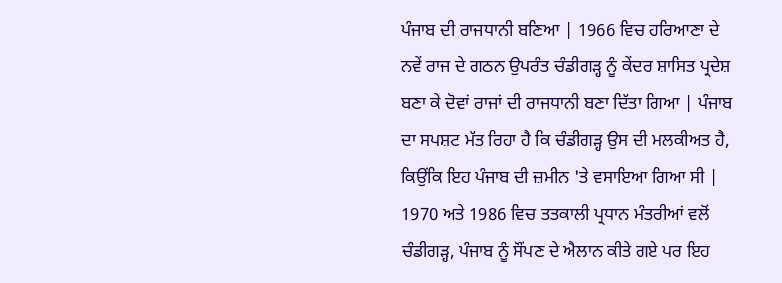ਪੰਜਾਬ ਦੀ ਰਾਜਧਾਨੀ ਬਣਿਆ | 1966 ਵਿਚ ਹਰਿਆਣਾ ਦੇ ਨਵੇਂ ਰਾਜ ਦੇ ਗਠਨ ਉਪਰੰਤ ਚੰਡੀਗੜ੍ਹ ਨੂੰ ਕੇਂਦਰ ਸ਼ਾਸਿਤ ਪ੍ਰਦੇਸ਼ ਬਣਾ ਕੇ ਦੋਵਾਂ ਰਾਜਾਂ ਦੀ ਰਾਜਧਾਨੀ ਬਣਾ ਦਿੱਤਾ ਗਿਆ | ਪੰਜਾਬ ਦਾ ਸਪਸ਼ਟ ਮੱਤ ਰਿਹਾ ਹੈ ਕਿ ਚੰਡੀਗੜ੍ਹ ਉਸ ਦੀ ਮਲਕੀਅਤ ਹੈ, ਕਿਉਂਕਿ ਇਹ ਪੰਜਾਬ ਦੀ ਜ਼ਮੀਨ 'ਤੇ ਵਸਾਇਆ ਗਿਆ ਸੀ | 1970 ਅਤੇ 1986 ਵਿਚ ਤਤਕਾਲੀ ਪ੍ਰਧਾਨ ਮੰਤਰੀਆਂ ਵਲੋਂ ਚੰਡੀਗੜ੍ਹ, ਪੰਜਾਬ ਨੂੰ ਸੌਂਪਣ ਦੇ ਐਲਾਨ ਕੀਤੇ ਗਏ ਪਰ ਇਹ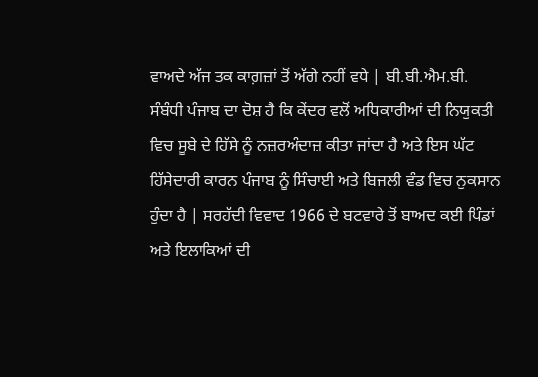ਵਾਅਦੇ ਅੱਜ ਤਕ ਕਾਗ਼ਜ਼ਾਂ ਤੋਂ ਅੱਗੇ ਨਹੀਂ ਵਧੇ | ਬੀ.ਬੀ.ਐਮ.ਬੀ. ਸੰਬੰਧੀ ਪੰਜਾਬ ਦਾ ਦੋਸ਼ ਹੈ ਕਿ ਕੇਂਦਰ ਵਲੋਂ ਅਧਿਕਾਰੀਆਂ ਦੀ ਨਿਯੁਕਤੀ ਵਿਚ ਸੂਬੇ ਦੇ ਹਿੱਸੇ ਨੂੰ ਨਜ਼ਰਅੰਦਾਜ਼ ਕੀਤਾ ਜਾਂਦਾ ਹੈ ਅਤੇ ਇਸ ਘੱਟ ਹਿੱਸੇਦਾਰੀ ਕਾਰਨ ਪੰਜਾਬ ਨੂੰ ਸਿੰਚਾਈ ਅਤੇ ਬਿਜਲੀ ਵੰਡ ਵਿਚ ਨੁਕਸਾਨ ਹੁੰਦਾ ਹੈ | ਸਰਹੱਦੀ ਵਿਵਾਦ 1966 ਦੇ ਬਟਵਾਰੇ ਤੋਂ ਬਾਅਦ ਕਈ ਪਿੰਡਾਂ ਅਤੇ ਇਲਾਕਿਆਂ ਦੀ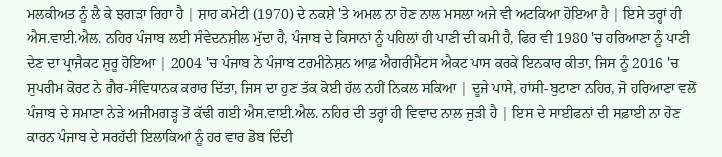ਮਲਕੀਅਤ ਨੂੰ ਲੈ ਕੇ ਝਗੜਾ ਰਿਹਾ ਹੈ | ਸ਼ਾਹ ਕਮੇਟੀ (1970) ਦੇ ਨਕਸ਼ੇ 'ਤੇ ਅਮਲ ਨਾ ਹੋਣ ਨਾਲ ਮਸਲਾ ਅਜੇ ਵੀ ਅਟਕਿਆ ਹੋਇਆ ਹੈ | ਇਸੇ ਤਰ੍ਹਾਂ ਹੀ ਐਸ.ਵਾਈ.ਐਲ. ਨਹਿਰ ਪੰਜਾਬ ਲਈ ਸੰਵੇਦਨਸ਼ੀਲ ਮੁੱਦਾ ਹੈ, ਪੰਜਾਬ ਦੇ ਕਿਸਾਨਾਂ ਨੂੰ ਪਹਿਲਾਂ ਹੀ ਪਾਣੀ ਦੀ ਕਮੀ ਹੈ, ਫਿਰ ਵੀ 1980 'ਚ ਹਰਿਆਣਾ ਨੂੰ ਪਾਣੀ ਦੇਣ ਦਾ ਪ੍ਰਾਜੈਕਟ ਸ਼ੁਰੂ ਹੋਇਆ | 2004 'ਚ ਪੰਜਾਬ ਨੇ ਪੰਜਾਬ ਟਰਮੀਨੇਸ਼ਨ ਆਫ਼ ਐਗਰੀਮੈਂਟਸ ਐਕਟ ਪਾਸ ਕਰਕੇ ਇਨਕਾਰ ਕੀਤਾ, ਜਿਸ ਨੂੰ 2016 'ਚ ਸੁਪਰੀਮ ਕੋਰਟ ਨੇ ਗੈਰ-ਸੰਵਿਧਾਨਕ ਕਰਾਰ ਦਿੱਤਾ, ਜਿਸ ਦਾ ਹੁਣ ਤੱਕ ਕੋਈ ਹੱਲ ਨਹੀਂ ਨਿਕਲ ਸਕਿਆ | ਦੂਜੇ ਪਾਸੇ, ਹਾਂਸੀ-ਬੁਟਾਣਾ ਨਹਿਰ, ਜੋ ਹਰਿਆਣਾ ਵਲੋਂ ਪੰਜਾਬ ਦੇ ਸਮਾਣਾ ਨੇੜੇ ਅਜੀਮਗੜ੍ਹ ਤੋਂ ਕੱਢੀ ਗਈ ਐਸ.ਵਾਈ.ਐਲ. ਨਹਿਰ ਦੀ ਤਰ੍ਹਾਂ ਹੀ ਵਿਵਾਦ ਨਾਲ ਜੁੜੀ ਹੈ | ਇਸ ਦੇ ਸਾਈਫਨਾਂ ਦੀ ਸਫ਼ਾਈ ਨਾ ਹੋਣ ਕਾਰਨ ਪੰਜਾਬ ਦੇ ਸਰਹੱਦੀ ਇਲਾਕਿਆਂ ਨੂੰ ਹਰ ਵਾਰ ਡੋਬ ਦਿੰਦੀ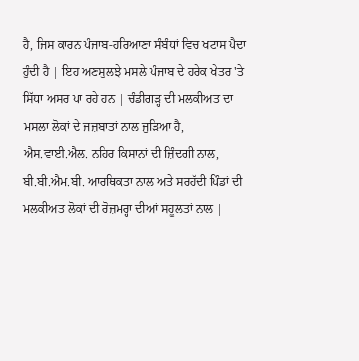ਹੈ, ਜਿਸ ਕਾਰਨ ਪੰਜਾਬ-ਹਰਿਆਣਾ ਸੰਬੰਧਾਂ ਵਿਚ ਖਟਾਸ ਪੈਦਾ ਹੁੰਦੀ ਹੈ | ਇਹ ਅਣਸੁਲਝੇ ਮਸਲੇ ਪੰਜਾਬ ਦੇ ਹਰੇਕ ਖੇਤਰ 'ਤੇ ਸਿੱਧਾ ਅਸਰ ਪਾ ਰਹੇ ਹਨ | ਚੰਡੀਗੜ੍ਹ ਦੀ ਮਲਕੀਅਤ ਦਾ ਮਸਲਾ ਲੋਕਾਂ ਦੇ ਜਜ਼ਬਾਤਾਂ ਨਾਲ ਜੁੜਿਆ ਹੈ, ਐਸ.ਵਾਈ.ਐਲ. ਨਹਿਰ ਕਿਸਾਨਾਂ ਦੀ ਜ਼ਿੰਦਗੀ ਨਾਲ, ਬੀ.ਬੀ.ਐਮ.ਬੀ. ਆਰਥਿਕਤਾ ਨਾਲ ਅਤੇ ਸਰਹੱਦੀ ਪਿੰਡਾਂ ਦੀ ਮਲਕੀਅਤ ਲੋਕਾਂ ਦੀ ਰੋਜ਼ਮਰ੍ਹਾ ਦੀਆਂ ਸਹੂਲਤਾਂ ਨਾਲ |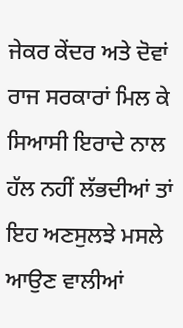ਜੇਕਰ ਕੇਂਦਰ ਅਤੇ ਦੋਵਾਂ ਰਾਜ ਸਰਕਾਰਾਂ ਮਿਲ ਕੇ ਸਿਆਸੀ ਇਰਾਦੇ ਨਾਲ ਹੱਲ ਨਹੀਂ ਲੱਭਦੀਆਂ ਤਾਂ ਇਹ ਅਣਸੁਲਝੇ ਮਸਲੇ ਆਉਣ ਵਾਲੀਆਂ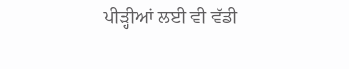ਪੀੜ੍ਹੀਆਂ ਲਈ ਵੀ ਵੱਡੀ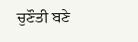ਚੁਣੌਤੀ ਬਣੇ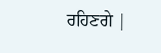ਰਹਿਣਗੇ |